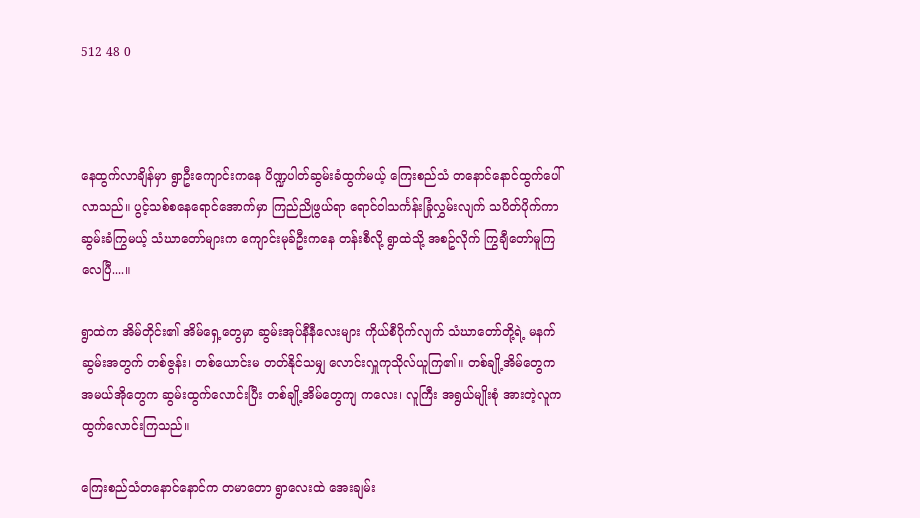512 48 0



နေထွက်လာချိန်မှာ ရွာဦးကျောင်းကနေ ပိဏ္ဍပါတ်ဆွမ်းခံထွက်မယ့် ကြေးစည်သံ တနောင်နောင်ထွက်ပေါ်လာသည်။ ပွင့်သစ်စနေရောင်အောက်မှာ ကြည်ညိုဖွယ်ရာ ရောင်ဝါ‌သင်္ကန်းခြုံလွှမ်းလျက် သပိတ်ပိုက်ကာ ဆွမ်းခံကြွမယ့် သံဃာတော်များက ကျောင်းမုခ်ဦးကနေ တန်းစီလို့ ရွာထဲသို့ အစဥ်လိုက် ကြွချီတော်မူကြလေပြီ....။

ရွာထဲက အိမ်တိုင်း၏ အိမ်ရှေ့တွေမှာ ဆွမ်းအုပ်နီနီလေးများ ကိုယ်စီပိုက်လျက် သံဃာတော်တို့ရဲ့ မနက်ဆွမ်းအတွက် တစ်ဇွန်း၊ တစ်ယောင်းမ တတ်နိုင်သမျှ လောင်းလှူကုသိုလ်ယူကြ၏။ တစ်ချို့အိမ်တွေက အမယ်အိုတွေက ဆွမ်းထွက်လောင်းပြီး တစ်ချို့အိမ်တွေကျ ကလေး၊ လူကြီး အရွယ်မျိုးစုံ အားတဲ့လူက ထွက်လောင်းကြသည်။

ကြေးစည်သံတနောင်နောင်က တမာတော ရွာလေးထဲ အေးချမ်း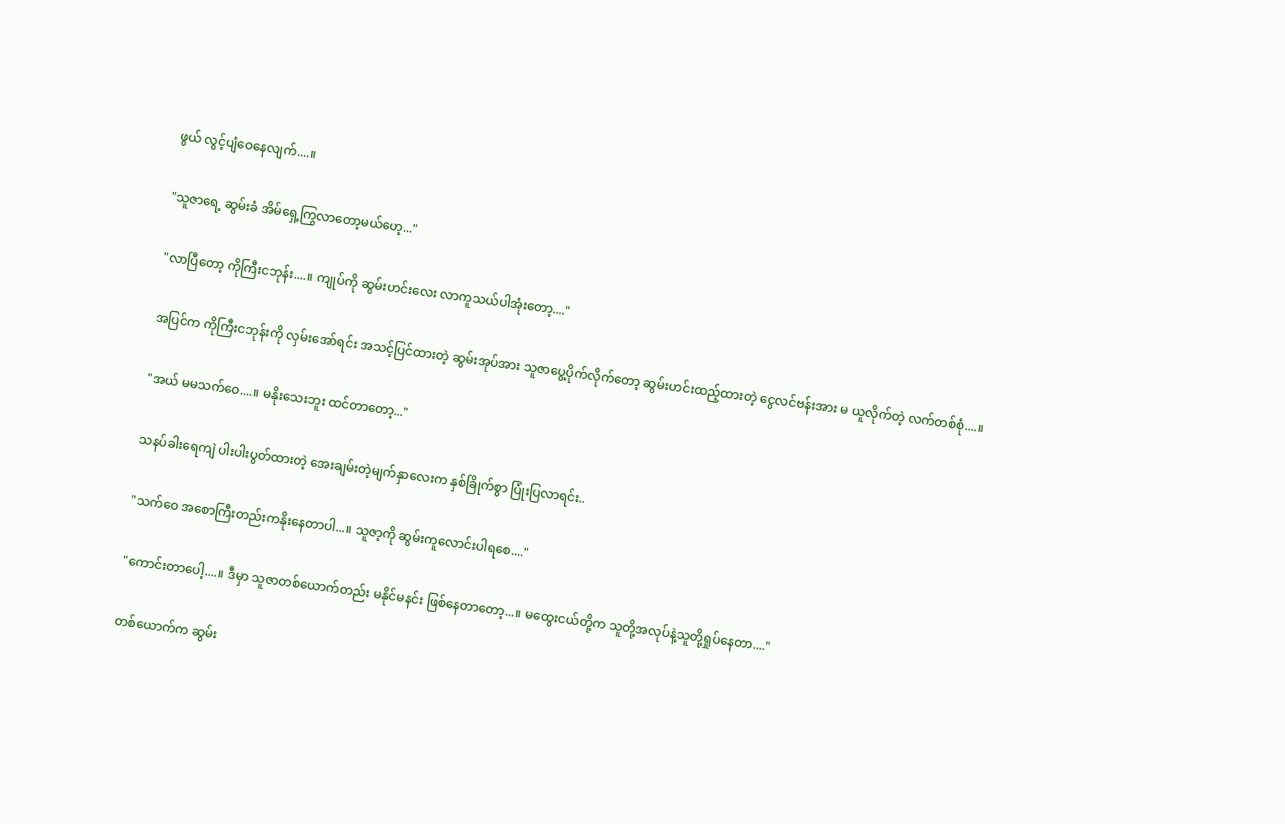ဖွယ် လွင့်ပျံဝေနေလျက်....။

"သူဇာရေ့ ဆွမ်းခံ အိမ်ရှေ့ကြွလာတော့မယ်ဟေ့..."

"လာပြီတော့ ကိုကြီးငဘုန်း....။ ကျုပ်ကို ဆွမ်းဟင်းလေး လာကူသယ်ပါအုံးတော့...."

အပြင်က ကိုကြီးငဘုန်းကို လှမ်းအော်ရင်း အသင့်ပြင်ထားတဲ့ ဆွမ်းအုပ်အား သူဇာပွေ့ပိုက်လိုက်တော့ ဆွမ်းဟင်းထည့်ထားတဲ့ ငွေလင်ဗန်းအား မ ယူလိုက်တဲ့ လက်တစ်စုံ....။

"အယ် မမသက်ဝေ....။ မနိုးသေးဘူး ထင်တာတော့..."

သနပ်ခါးရေကျဲ ပါးပါးပွတ်ထားတဲ့ အေးချမ်းတဲ့မျက်နှာလေးက နှစ်ခြိုက်စွာ ပြုံးပြလာရင်း..

"သက်ဝေ အစောကြီးတည်းကနိုးနေတာပါ...။ သူဇာ့ကို ဆွမ်းကူလောင်းပါရစေ...."

"ကောင်းတာပေါ့....။ ဒီမှာ သူဇာတစ်ယောက်တည်း မနိုင်မနင်း ဖြစ်နေတာတော့...။ မထွေးငယ်တို့က သူတို့အလုပ်နဲ့သူတို့ရှုပ်နေတာ...."

တစ်ယောက်က ဆွမ်း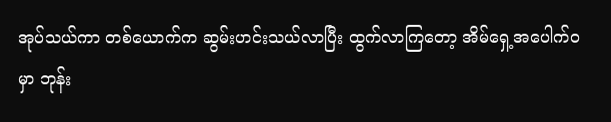အုပ်သယ်ကာ တစ်ယောက်က ဆွမ်းဟင်းသယ်လာပြီး ထွက်လာကြတော့ အိမ်ရှေ့အပေါက်ဝမှာ ဘုန်း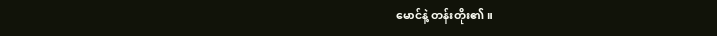မောင်နဲ့ တန်းတိုး၏။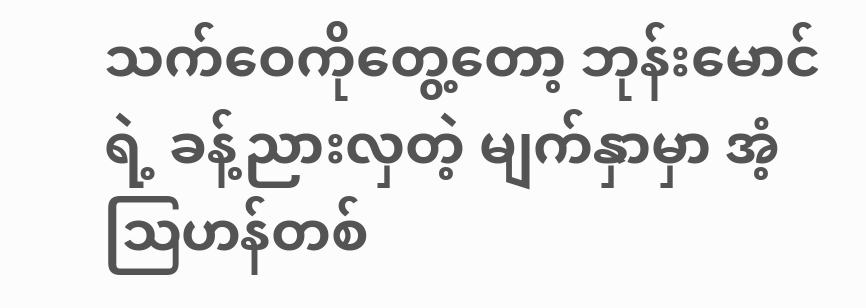သက်ဝေကိုတွေ့တော့ ဘုန်းမောင်ရဲ့ ခန့်ညားလှတဲ့ မျက်နှာမှာ အံ့ဩဟန်တစ်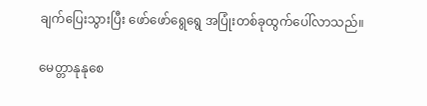ချက်ပြေးသွားပြီး ဖော်ဖော်ရွေရွေ အပြုံးတစ်ခုထွက်ပေါ်လာသည်။

မေတ္တာနုနုစေ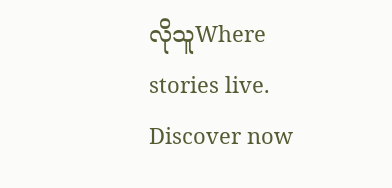လိုသူWhere stories live. Discover now